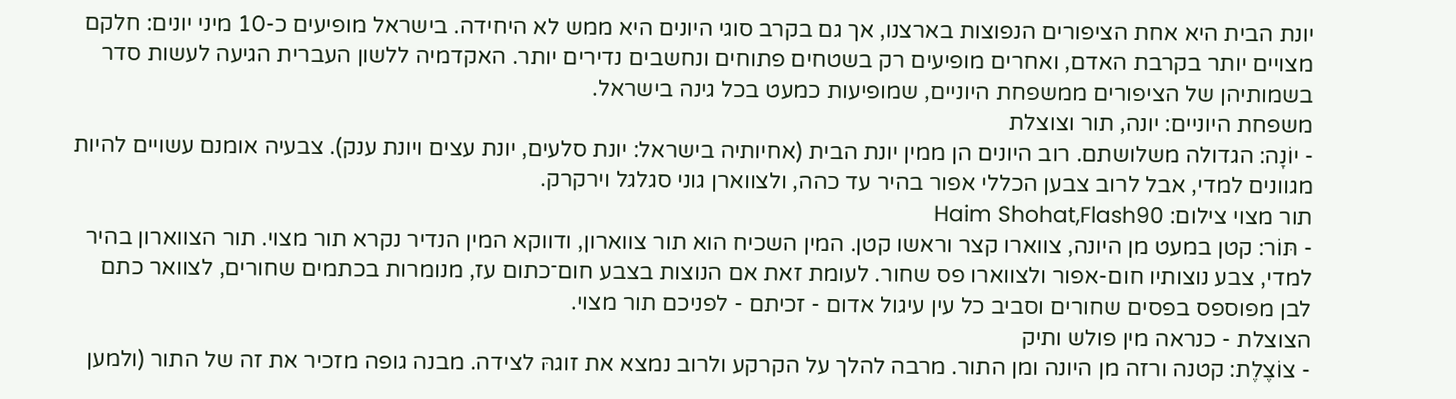יונת הבית היא אחת הציפורים הנפוצות בארצנו, אך גם בקרב סוגי היונים היא ממש לא היחידה. בישראל מופיעים כ-10 מיני יונים: חלקם מצויים יותר בקרבת האדם, ואחרים מופיעים רק בשטחים פתוחים ונחשבים נדירים יותר. האקדמיה ללשון העברית הגיעה לעשות סדר בשמותיהן של הציפורים ממשפחת היוניים, שמופיעות כמעט בכל גינה בישראל.
משפחת היוניים: יונה, תור וצוצלת
- יוֹנָה: הגדולה משלושתם. רוב היונים הן ממין יונת הבית (אחיותיה בישראל: יונת סלעים, יונת עצים ויונת ענק). צבעיה אומנם עשויים להיות מגוונים למדי, אבל לרוב צבען הכללי אפור בהיר עד כהה, ולצווארן גוני סגלגל וירקרק.
תור מצוי צילום: Haim Shohat,Flash90
- תּוֹר: קטן במעט מן היונה, צווארו קצר וראשו קטן. המין השכיח הוא תור צווארון, ודווקא המין הנדיר נקרא תור מצוי. תור הצווארון בהיר למדי, צבע נוצותיו חום-אפור ולצווארו פס שחור. לעומת זאת אם הנוצות בצבע חום־כתום עז, מנומרות בכתמים שחורים, לצוואר כתם לבן מפוספס בפסים שחורים וסביב כל עין עיגול אדום - זכיתם - לפניכם תור מצוי.
הצוצלת - כנראה מין פולש ותיק
- צוֹצֶלֶת: קטנה ורזה מן היונה ומן התור. מרבה להלך על הקרקע ולרוב נמצא את זוגהּ לצידה. מבנה גופה מזכיר את זה של התור (ולמען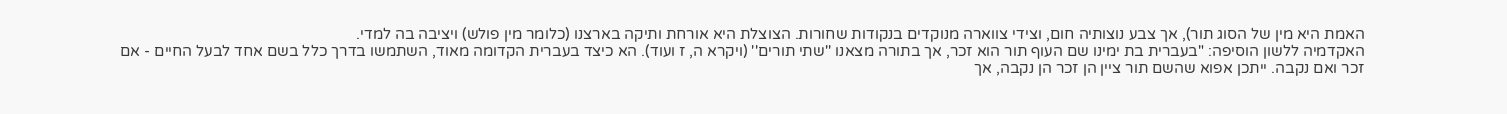האמת היא מין של הסוג תור), אך צבע נוצותיה חום, וצידי צווארה מנוקדים בנקודות שחורות. הצוצלת היא אורחת ותיקה בארצנו (כלומר מין פולש) ויציבה בה למדי.
האקדמיה ללשון הוסיפה: "בעברית בת ימינו שם העוף תור הוא זכר, אך בתורה מצאנו ''שתי תורים'' (ויקרא ה, ז ועוד). הא כיצד בעברית הקדומה מאוד, השתמשו בדרך כלל בשם אחד לבעל החיים - אם זכר ואם נקבה. ייתכן אפוא שהשם תור ציין הן זכר הן נקבה, אך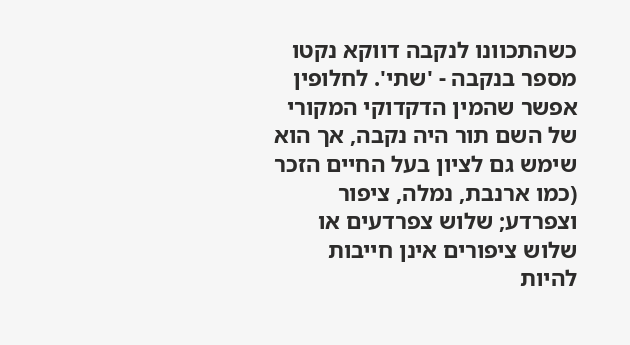כשהתכוונו לנקבה דווקא נקטו מספר בנקבה - 'שתי'. לחלופין אפשר שהמין הדקדוקי המקורי של השם תור היה נקבה, אך הוא שימש גם לציון בעל החיים הזכר (כמו ארנבת, נמלה, ציפור וצפרדע; שלוש צפרדעים או שלוש ציפורים אינן חייבות להיות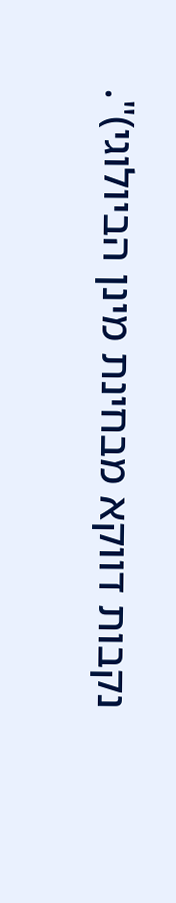נקבות דווקא מבחינת מינן הביולוגי)".